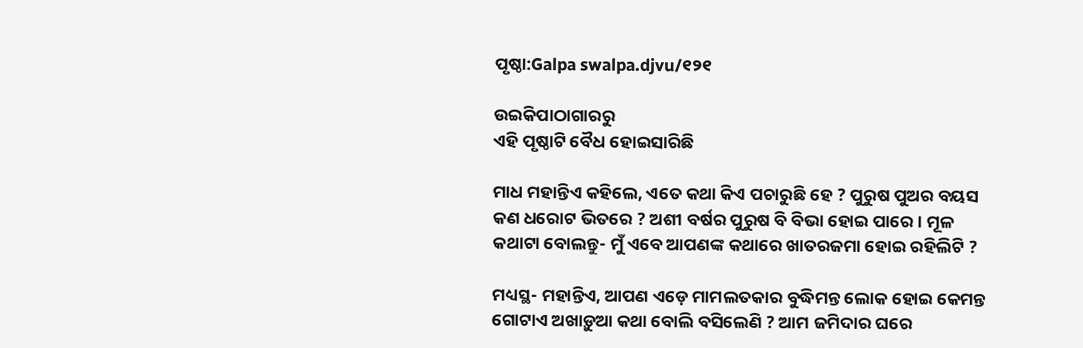ପୃଷ୍ଠା:Galpa swalpa.djvu/୧୨୧

ଉଇକିପାଠାଗାର‌ରୁ
ଏହି ପୃଷ୍ଠାଟି ବୈଧ ହୋଇସାରିଛି

ମାଧ ମହାନ୍ତିଏ କହିଲେ, ଏତେ କଥା କିଏ ପଚାରୁଛି ହେ ? ପୁରୁଷ ପୁଅର ବୟସ କଣ ଧରୋଟ ଭିତରେ ? ଅଶୀ ବର୍ଷର ପୁରୁଷ ବି ବିଭା ହୋଇ ପାରେ । ମୂଳ କଥାଟା ବୋଲନ୍ତୁ- ମୁଁ ଏବେ ଆପଣଙ୍କ କଥାରେ ଖାତରଜମା ହୋଇ ରହିଲିଟି ?

ମଧ୍ୟସ୍ଥ- ମହାନ୍ତିଏ, ଆପଣ ଏଡ଼େ ମାମଲତକାର ବୁଦ୍ଧିମନ୍ତ ଲୋକ ହୋଇ କେମନ୍ତ ଗୋଟାଏ ଅଖାଡ଼ୁଆ କଥା ବୋଲି ବସିଲେଣି ? ଆମ ଜମିଦାର ଘରେ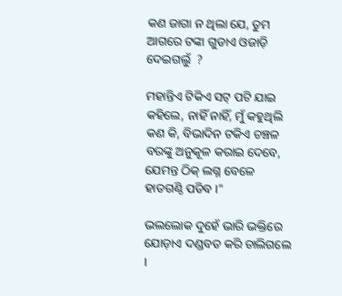କଣ ଜାଗା ନ ଥିଲା ଯେ, ତୁମ ଆଗରେ ଟଙ୍କା ଗୁଡାଏ ଓଜାଡ଼ି ଦେଇଗଲୁଁ  ?

ମହାନ୍ତିଏ ଟିକିଏ ସଟ୍ ପଟି ଯାଇ କହିଲେ, ନାହିଁ ନାହିଁ, ମୁଁ କହୁଥିଲି କଣ କି, ବିଭାଦିନ ଟକିଏ ଚଞ୍ଚଳ ବରଙ୍କୁ ଅନୁକୂଳ କରାଇ ଦେବେ, ଯେମନ୍ତ ଠିକ୍ ଲଗ୍ନ ବେଳେ ହାତଗଣ୍ଠି ପଡିବ ।"

ଭଲଲୋକ ଦୁହେଁ ଭାରି ଭକ୍ତିରେ ଯୋଡ଼ାଏ ଦଣ୍ଡବତ କରି ଚାଲିଗଲେ ।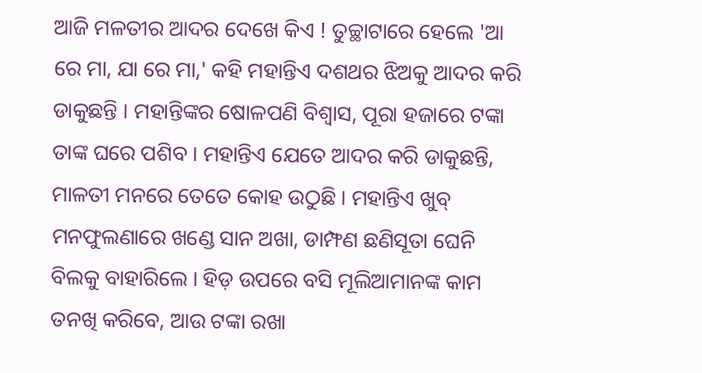ଆଜି ମଳତୀର ଆଦର ଦେଖେ କିଏ ! ତୁଚ୍ଛାଟାରେ ହେଲେ 'ଆ ରେ ମା, ଯା ରେ ମା,' କହି ମହାନ୍ତିଏ ଦଶଥର ଝିଅକୁ ଆଦର କରି ଡାକୁଛନ୍ତି । ମହାନ୍ତିଙ୍କର ଷୋଳପଣି ବିଶ୍ୱାସ, ପୂରା ହଜାରେ ଟଙ୍କା ତାଙ୍କ ଘରେ ପଶିବ । ମହାନ୍ତିଏ ଯେତେ ଆଦର କରି ଡାକୁଛନ୍ତି, ମାଳତୀ ମନରେ ତେତେ କୋହ ଉଠୁଛି । ମହାନ୍ତିଏ ଖୁବ୍ ମନଫୁଲଣାରେ ଖଣ୍ଡେ ସାନ ଅଖା, ଡାମ୍ଫଣ ଛଣିସୂତା ଘେନି ବିଲକୁ ବାହାରିଲେ । ହିଡ଼ ଉପରେ ବସି ମୂଲିଆମାନଙ୍କ କାମ ତନଖି କରିବେ, ଆଉ ଟଙ୍କା ରଖା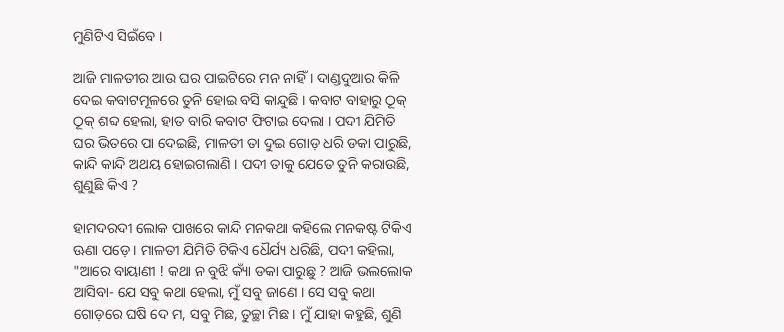ମୁଣିଟିଏ ସିଇଁବେ ।

ଆଜି ମାଳତୀର ଆଉ ଘର ପାଇଟିରେ ମନ ନାହିଁ । ଦାଣ୍ଡଦୁଆର କିଳି ଦେଇ କବାଟମୂଳରେ ତୁନି ହୋଇ ବସି କାନ୍ଦୁଛି । କବାଟ ବାହାରୁ ଠୂକ୍ ଠୂକ୍ ଶବ୍ଦ ହେଲା, ହାତ ବାରି କବାଟ ଫିଟାଇ ଦେଲା । ପଦୀ ଯିମିତି ଘର ଭିତରେ ପା ଦେଇଛି, ମାଳତୀ ତା ଦୁଇ ଗୋଡ଼ ଧରି ଡକା ପାରୁଛି, କାନ୍ଦି କାନ୍ଦି ଅଥୟ ହୋଇଗଲାଣି । ପଦୀ ତାକୁ ଯେତେ ତୁନି କରାଉଛି, ଶୁଣୁଛି କିଏ ?

ହାମଦରଦୀ ଲୋକ ପାଖରେ କାନ୍ଦି ମନକଥା କହିଲେ ମନକଷ୍ଟ ଟିକିଏ ଊଣା ପଡ଼େ । ମାଳତୀ ଯିମିତି ଟିକିଏ ଧୈର୍ଯ୍ୟ ଧରିଛି, ପଦୀ କହିଲା, "ଆରେ ବାୟାଣୀ ! କଥା ନ ବୁଝି କ୍ୟାଁ ଡକା ପାରୁଛୁ ? ଆଜି ଭଲଲୋକ ଆସିବା- ଯେ ସବୁ କଥା ହେଲା, ମୁଁ ସବୁ ଜାଣେ । ସେ ସବୁ କଥା ଗୋଡ଼ରେ ଘଷି ଦେ ମ, ସବୁ ମିଛ, ତୁଚ୍ଛା ମିଛ । ମୁଁ ଯାହା କହୁଛି, ଶୁଣି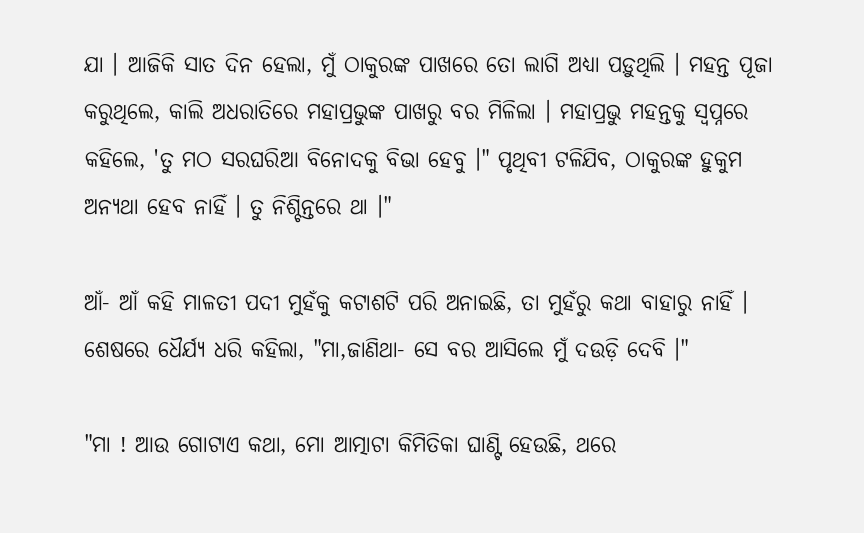ଯା । ଆଜିକି ସାତ ଦିନ ହେଲା, ମୁଁ ଠାକୁରଙ୍କ ପାଖରେ ତୋ ଲାଗି ଅଧ୍ୟା ପଡ଼ୁଥିଲି । ମହନ୍ତ ପୂଜା କରୁଥିଲେ, କାଲି ଅଧରାତିରେ ମହାପ୍ରଭୁଙ୍କ ପାଖରୁ ବର ମିଳିଲା । ମହାପ୍ରଭୁ ମହନ୍ତକୁ ସ୍ୱପ୍ନରେ କହିଲେ, 'ତୁ ମଠ ସରଘରିଆ ବିନୋଦକୁ ବିଭା ହେବୁ ।" ପୃଥିବୀ ଟଳିଯିବ, ଠାକୁରଙ୍କ ହୁକୁମ ଅନ୍ୟଥା ହେବ ନାହିଁ । ତୁ ନିଶ୍ଚିନ୍ତରେ ଥା ।"

ଆଁ- ଆଁ କହି ମାଳତୀ ପଦୀ ମୁହଁକୁ କଟାଶଟି ପରି ଅନାଇଛି, ତା ମୁହଁରୁ କଥା ବାହାରୁ ନାହିଁ । ଶେଷରେ ଧୈର୍ଯ୍ୟ ଧରି କହିଲା, "ମା,ଜାଣିଥା- ସେ ବର ଆସିଲେ ମୁଁ ଦଉଡ଼ି ଦେବି ।"

"ମା ! ଆଉ ଗୋଟାଏ କଥା, ମୋ ଆତ୍ମାଟା କିମିତିକା ଘାଣ୍ଟି ହେଉଛି, ଥରେ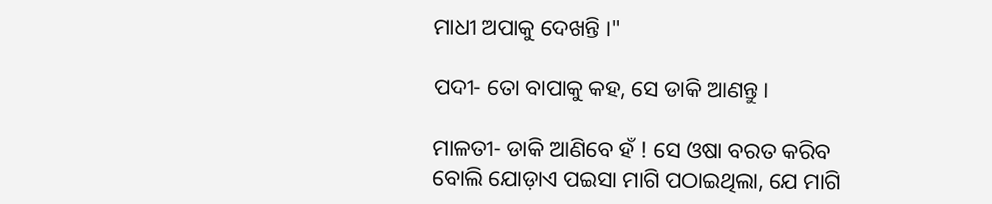ମାଧୀ ଅପାକୁ ଦେଖନ୍ତି ।"

ପଦୀ- ତୋ ବାପାକୁ କହ, ସେ ଡାକି ଆଣନ୍ତୁ ।

ମାଳତୀ- ଡାକି ଆଣିବେ ହଁ ! ସେ ଓଷା ବରତ କରିବ ବୋଲି ଯୋଡ଼ାଏ ପଇସା ମାଗି ପଠାଇଥିଲା, ଯେ ମାଗି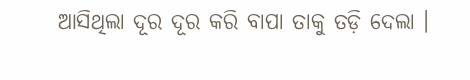ଆସିଥିଲା ଦୂର ଦୂର କରି ବାପା ତାକୁ ତଡ଼ି ଦେଲା ।